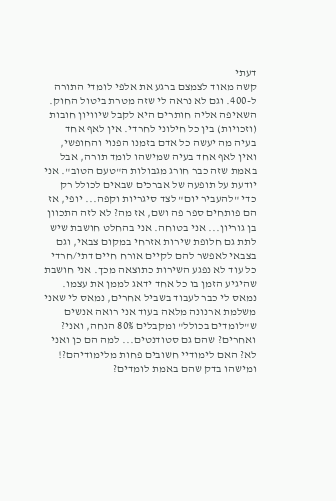דעתי
קשה מאוד לצמצם ברגע את אלפי לומדי התורה ל-400. וגם לא נראה לי שזה מטרת ביטול החוק. השאיפה אליה חותרים היא לקבל שיוויון חובות (וזכויות) בין כל חילוני לחרדי. אין לאף אחד בעיה מה יעשה כל אדם בזמנו הפנוי והחופשי, ואין לאף אחד בעיה שמישהו לומד תורה, אבל באמת שזה כבר חורג מגבולות ה"טעם הטוב". אני יודעת על תופעה של אברכים שבאים לכולל רק כדי "להעביר יום" לצד סיגריות וקפה... יופי, אז הם פותחים ספר פה ושם, אז מה? לא לזה התכוון בן גוריון... אני בטוחה. אני בהחלט חושבת שיש לתת גם חלופת שירות אזרחי במקום צבאי, וגם בצבאי לאפשר להם לקיים אורח חיים דתי/חרדי כל עוד לא נפגע השירות כתוצאה מכך. אני חושבת שהיגיע הזמן בו כל אחד ידאג לממן את עצמו. נמאס לי כבר לעבוד בשביל אחרים, נמאס לי שאני משלמת ארנונה מלאה בעוד אני רואה אנשים ש"לומדים בכולל" ומקבלים 80% הנחה, ואני? ואחרים? שהם גם סטודנטים... למה הם כן ואני לא? האם לימודיי חשובים פחות מלימודיהם?! ומישהו בדק שהם באמת לומדים?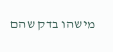מישהו בדק שהם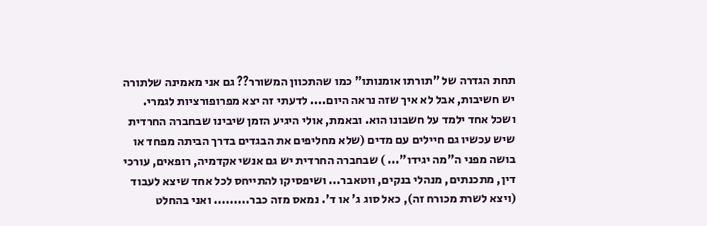תחת הגדרה של "תורתו אומנותו" כמו שהתכוון המשורר?? גם אני מאמינה שלתורה יש חשיבות, אבל לא איך שזה נראה היום.... לדעתי זה יצא מפרופורציות לגמרי. ושכל אחד ילמד על חשבונו הוא. ובאמת, אולי היגיע הזמן שיבינו שבחברה החרדית שיש עכשיו גם חיילים עם מדים (שלא מחליפים את הבגדים בדרך הביתה מפחד או בושה מפני ה"מה יגידו"... ) שבחברה החרדית יש גם אנשי אקדמיה, רופאים, עורכי דין, מתכנתים, מנהלי בנקים, ווטאבר... ושיפסיקו להתייחס לכל אחד שיצא לעבוד (ויצא לשרת מכורח זה), כאל סוג ג' או ד'. נמאס מזה כבר......... ואני בהחלט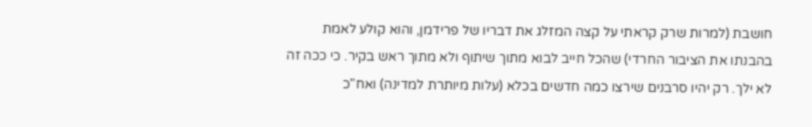חושבת (למרות שרק קראתי על קצה המזלג את דבריו של פרידמן, והוא קולע לאמת בהבנתו את הציבור החרדי) שהכל חייב לבוא מתוך שיתוף ולא מתוך ראש בקיר. כי ככה זה לא ילך. רק יהיו סרבנים שירצו כמה חדשים בכלא (עלות מיותרת למדינה) ואח"כ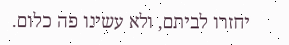יחזרו לביתם, ולא עשינו פה כלום.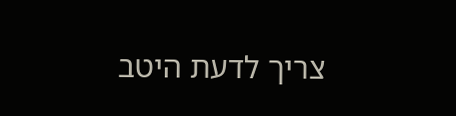צריך לדעת היטב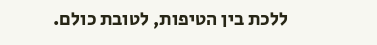ללכת בין הטיפות, לטובת כולם.